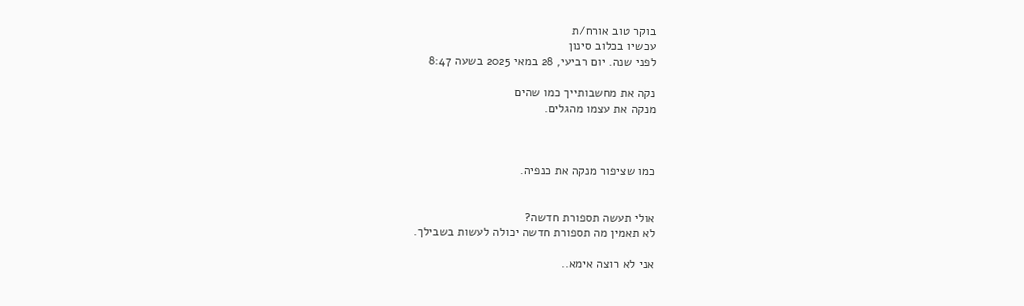בוקר טוב אורח/ת
עכשיו בכלוב סינון
לפני שנה. יום רביעי, 28 במאי 2025 בשעה 8:47

נקה את מחשבותייך כמו שהים
מנקה את עצמו מהגלים.



כמו שציפור מנקה את כנפיה.


אולי תעשה תספורת חדשה?
לא תאמין מה תספורת חדשה יכולה לעשות בשבילך.

אני לא רוצה אימא..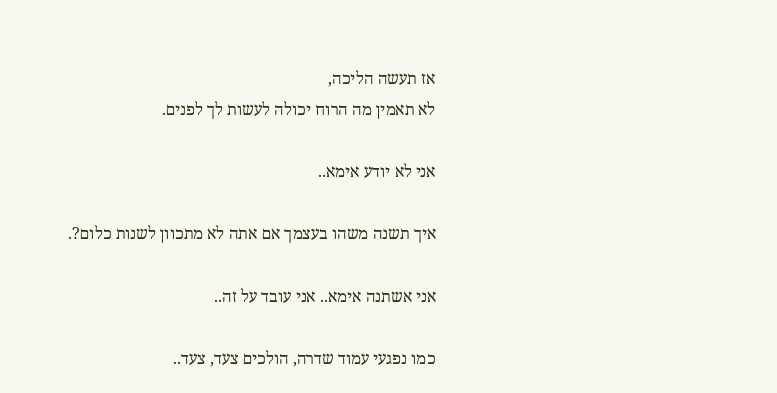אז תעשה הליכה,
לא תאמין מה הרוח יכולה לעשות לך לפנים.

אני לא יודע אימא..

איך תשנה משהו בעצמך אם אתה לא מתכוון לשנות כלום?.

אני אשתנה אימא.. אני עובד על זה..

כמו נפגעי עמוד שדרה, הולכים צעד, צעד..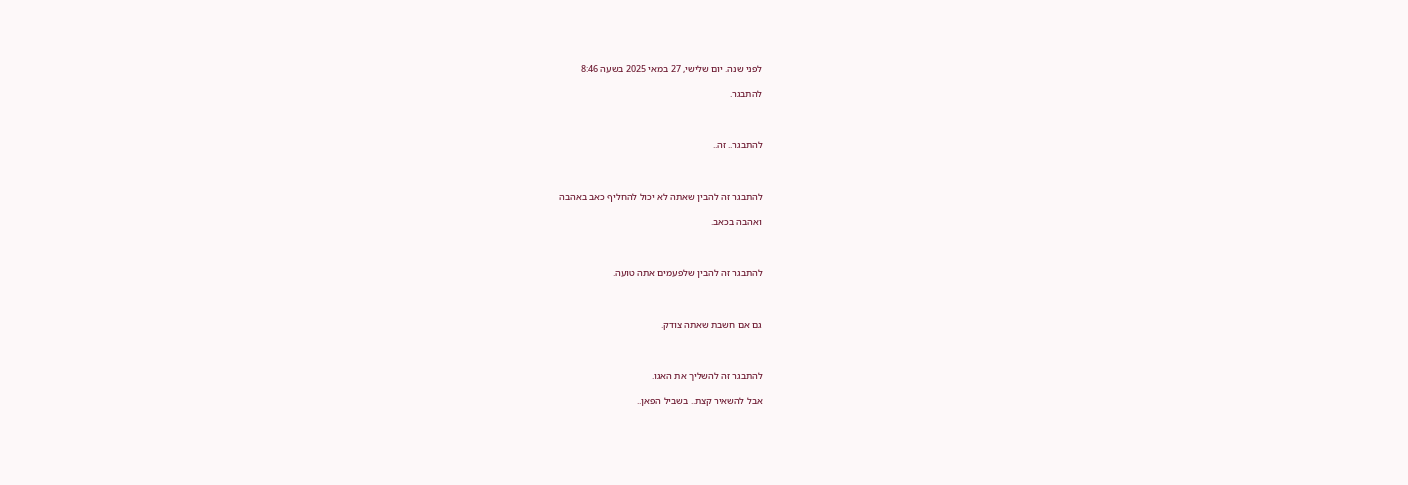לפני שנה. יום שלישי, 27 במאי 2025 בשעה 8:46

להתבגר.



להתבגר.. זה..



להתבגר זה להבין שאתה לא יכול להחליף כאב באהבה

ואהבה בכאב.



להתבגר זה להבין שלפעמים אתה טועה.



גם אם חשבת שאתה צודק.



להתבגר זה להשליך את האגו.

אבל להשאיר קצת.. בשביל הפאן..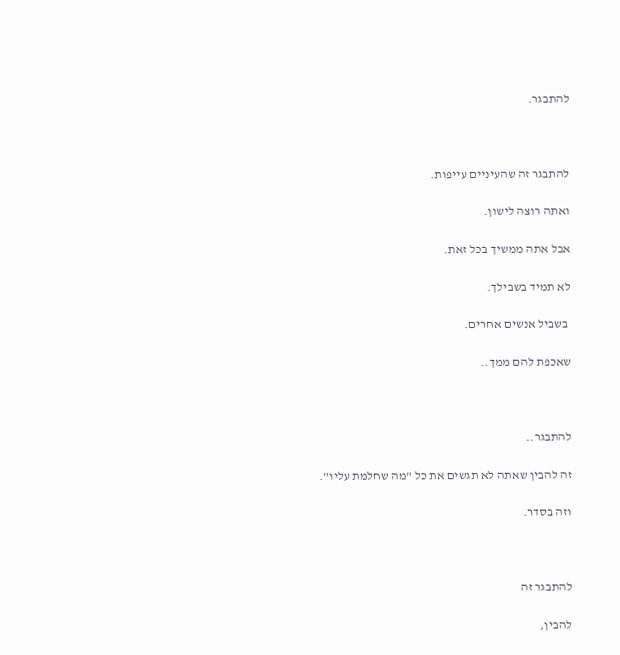להתבגר.



להתבגר זה שהעיניים עייפות.

ואתה רוצה לישון.

אבל אתה ממשיך בכל זאת.

לא תמיד בשבילך.

 בשביל אנשים אחרים.

שאכפת להם ממך..



להתבגר..

זה להבין שאתה לא תגשים את כל "מה שחלמת עליו".

וזה בסדר.



להתבגר זה

להבין,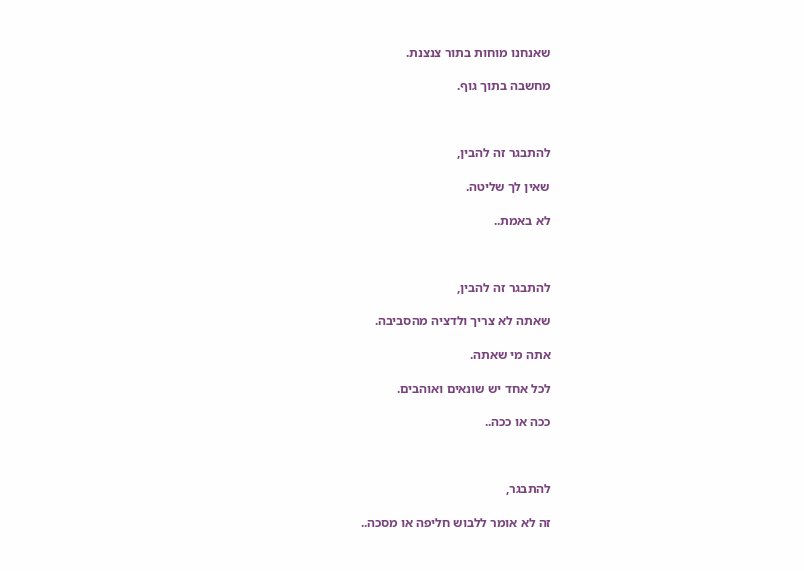שאנחנו מוחות בתור צנצנת.

מחשבה בתוך גוף.



להתבגר זה להבין,

שאין לך שליטה.

לא באמת..



להתבגר זה להבין,

שאתה לא צריך ולדציה מהסביבה.

אתה מי שאתה.

לכל אחד יש שונאים ואוהבים.

ככה או ככה..



להתבגר,

זה לא אומר ללבוש חליפה או מסכה..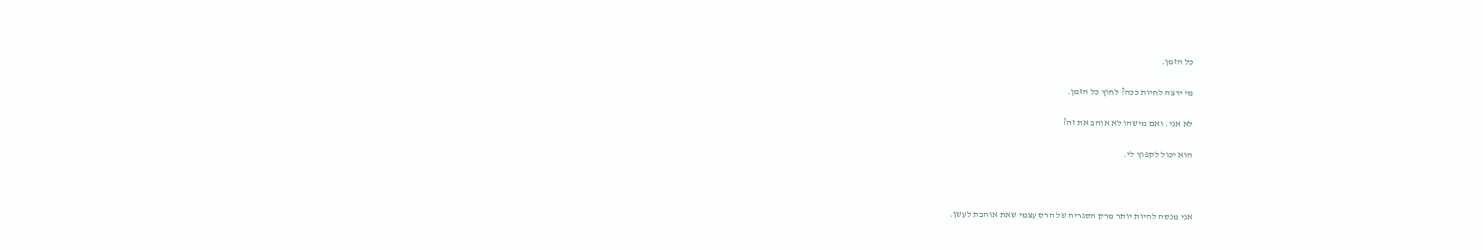כל הזמן.

מי ירצה לחיות ככה? לחוץ כל הזמן.

לא אני. ואם מישהו לא אוהב את זה?

הוא יכול לקפוץ לי.



אני מנסה להיות יותר מרק הסגריה של הרס עצמי שאת אוהבת לעשן.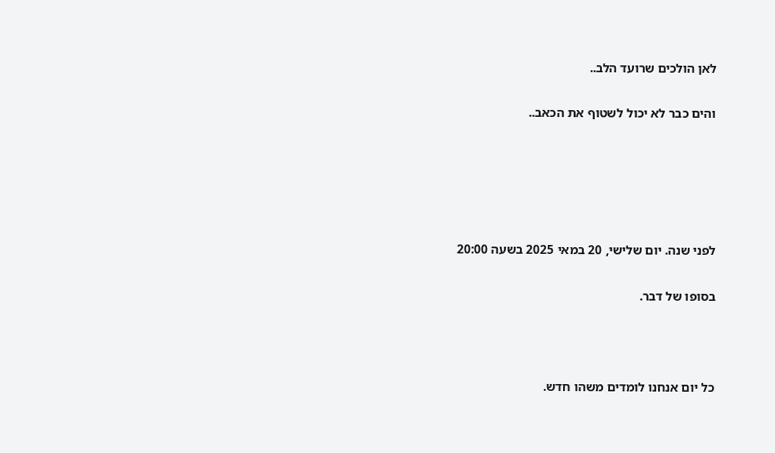לאן הולכים שרועד הלב..

והים כבר לא יכול לשטוף את הכאב..





לפני שנה. יום שלישי, 20 במאי 2025 בשעה 20:00

בסופו של דבר.



כל יום אנחנו לומדים משהו חדש.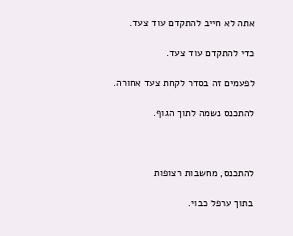אתה לא חייב להתקדם עוד צעד.

כדי להתקדם עוד צעד.

לפעמים זה בסדר לקחת צעד אחורה.

להתכנס נשמה לתוך הגוף.



להתכנס, מחשבות רצופות

בתוך ערפל כבוי.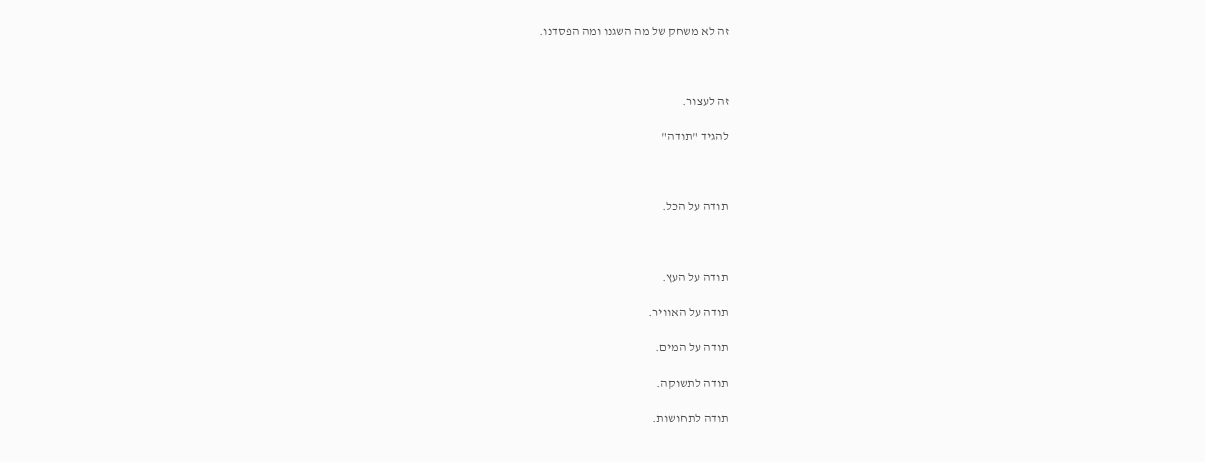זה לא משחק של מה השגנו ומה הפסדנו.



זה לעצור.

להגיד "תודה"



תודה על הכל.



תודה על העץ.

תודה על האוויר.

תודה על המים.

תודה לתשוקה.

תודה לתחושות.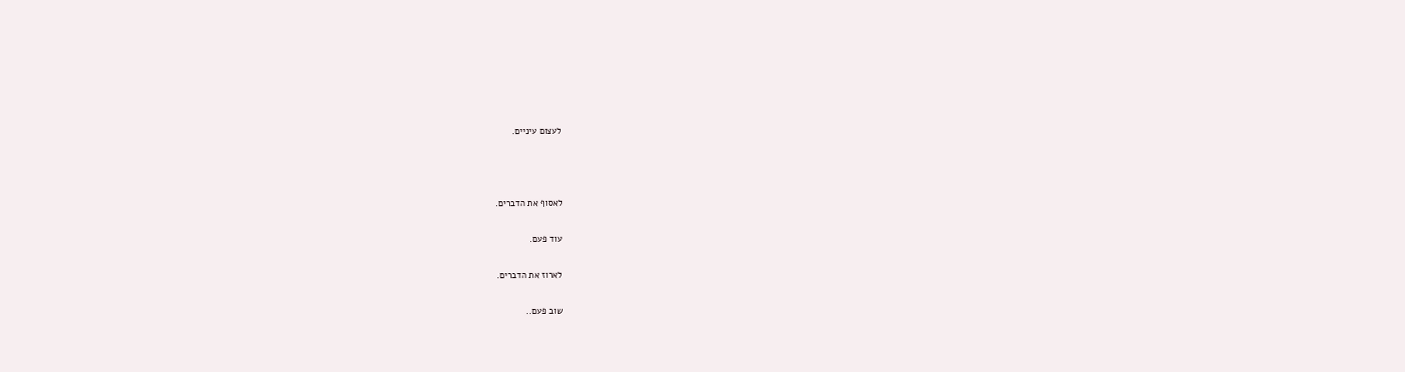לעצום עיניים.



לאסוף את הדברים.

עוד פעם.

לארוז את הדברים.

שוב פעם..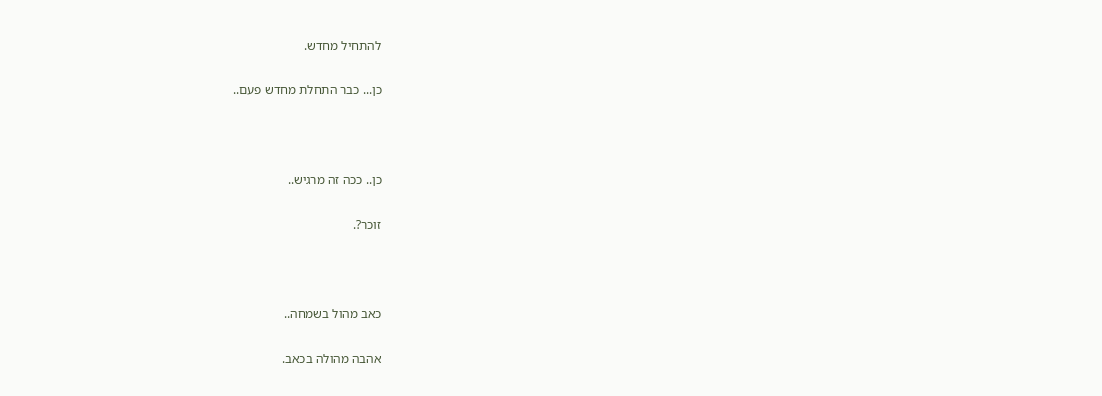להתחיל מחדש.

כן... כבר התחלת מחדש פעם..



כן.. ככה זה מרגיש..

זוכר?.



כאב מהול בשמחה..

אהבה מהולה בכאב.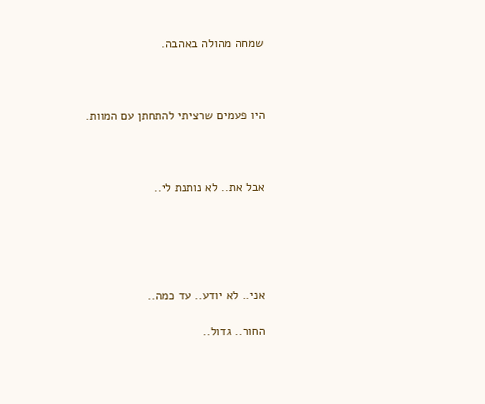שמחה מהולה באהבה.



היו פעמים שרציתי להתחתן עם המוות.



אבל את.. לא נותנת לי..





אני.. לא יודע.. עד כמה..

החור.. גדול..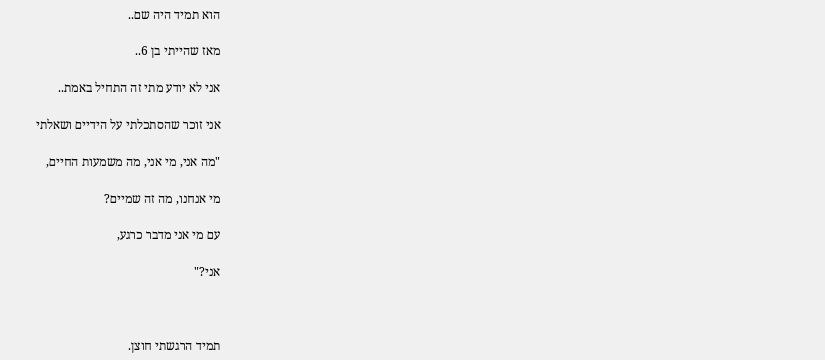הוא תמיד היה שם..

מאז שהייתי בן 6..

אני לא יודע מתי זה התחיל באמת..

אני זוכר שהסתכלתי על הידיים ושאלתי

"מה אני, מי אני, מה משמעות החיים,

מי אנחנו, מה זה שמיים?

עם מי אני מדבר כרגע,

אני?"



תמיד הרגשתי חוצן.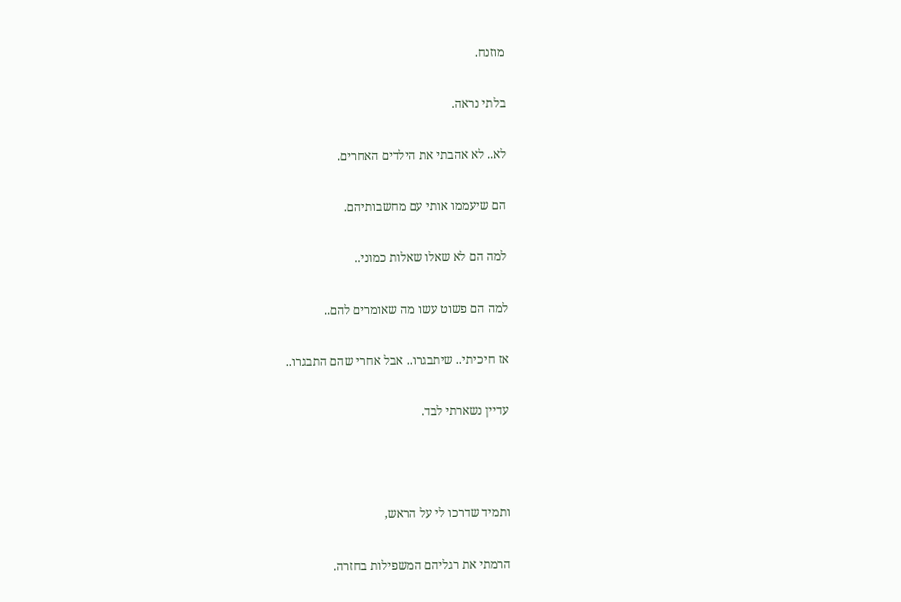מוזנח.

בלתי נראה.

לא.. לא אהבתי את הילדים האחרים.

הם שיעממו אותי עם מחשבותיהם.

למה הם לא שאלו שאלות כמוני..

למה הם פשוט עשו מה שאומרים להם..

אז חיכיתי.. שיתבגרו.. אבל אחרי שהם התבגרו..

עדיין נשארתי לבד.



ותמיד שדרכו לי על הראש,

הרמתי את רגליהם המשפילות בחזרה.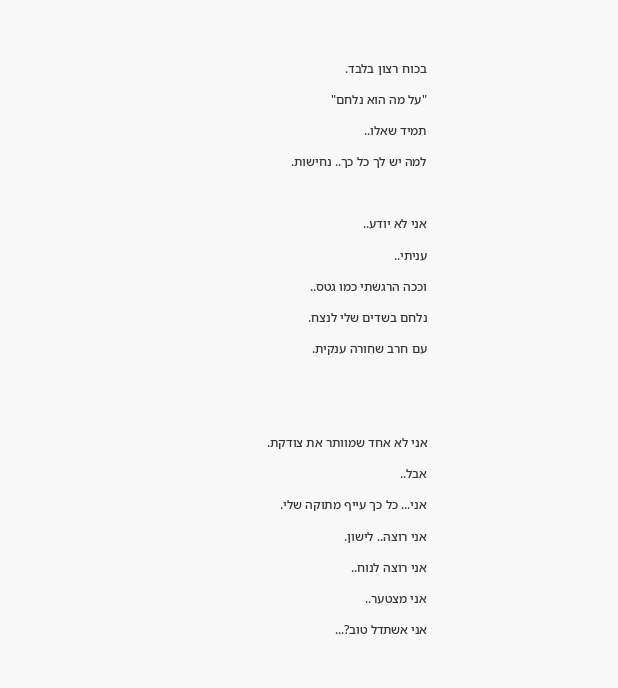בכוח רצון בלבד.

"על מה הוא נלחם"

תמיד שאלו..

למה יש לך כל כך.. נחישות.



אני לא יודע..

עניתי..

וככה הרגשתי כמו גטס..

נלחם בשדים שלי לנצח.

עם חרב שחורה ענקית.





אני לא אחד שמוותר את צודקת.

אבל..

אני... כל כך עייף מתוקה שלי.

אני רוצה.. לישון.

אני רוצה לנוח..

אני מצטער..

אני אשתדל טוב?...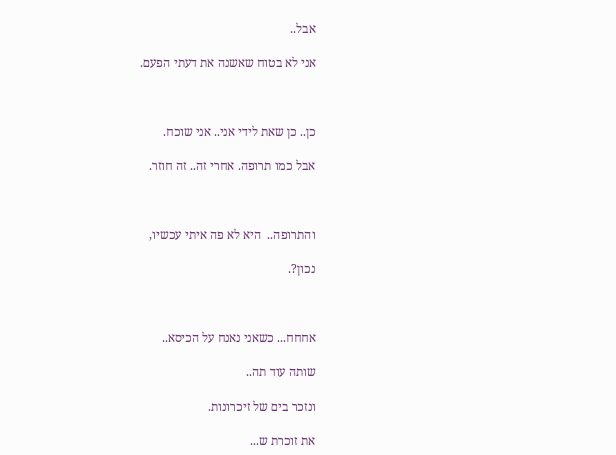אבל..

אני לא בטוח שאשנה את דעתי הפעם.



כן.. כן שאת לידי אני.. אני שוכח.

אבל כמו תרופה. אחרי זה.. זה חוזר.



והתרופה..  היא לא פה איתי עכשיו,

נכון?.



אחחח... כשאני נאנח על הכיסא..

שותה עוד תה..

ונזכר בים של זיכרונות.

את זוכרת ש...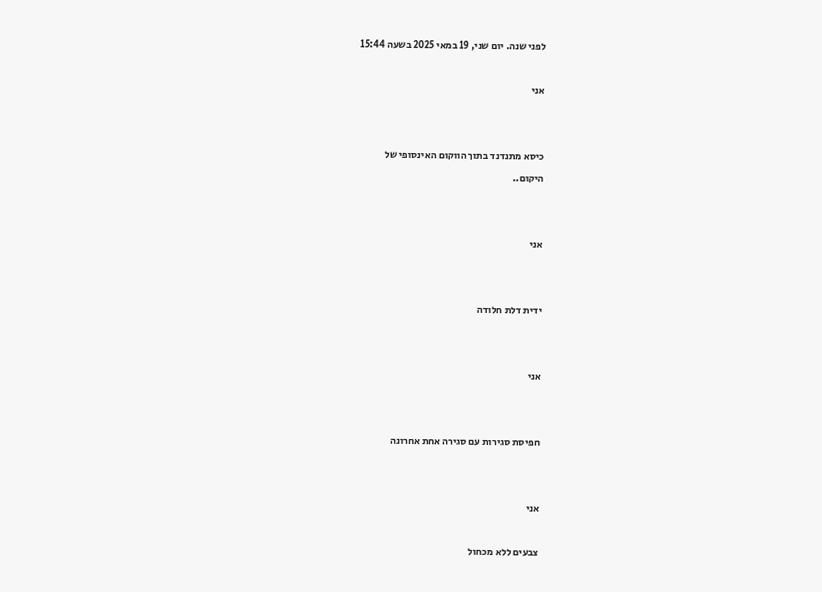לפני שנה. יום שני, 19 במאי 2025 בשעה 15:44

אני


כיסא מתנדנד בתוך הווקום האינסופי של
היקום..


אני


ידית דלת חלודה


אני


חפיסת סגירות עם סגירה אחת אחרונה


אני

צבעים ללא מכחול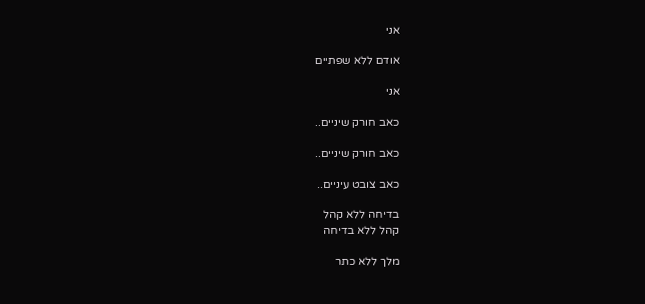אני

אודם ללא שפתיים

אני

כאב חורק שיניים..

כאב חורק שיניים..

כאב צובט עיניים..

בדיחה ללא קהל
קהל ללא בדיחה

מלך ללא כתר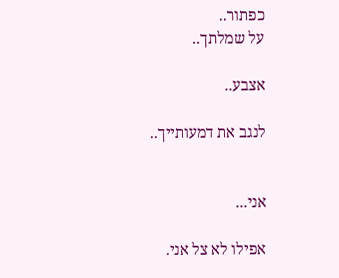כפתור..
על שמלתך..

אצבע..

לנגב את דמעותייך..


אני...

אפילו לא צל אני.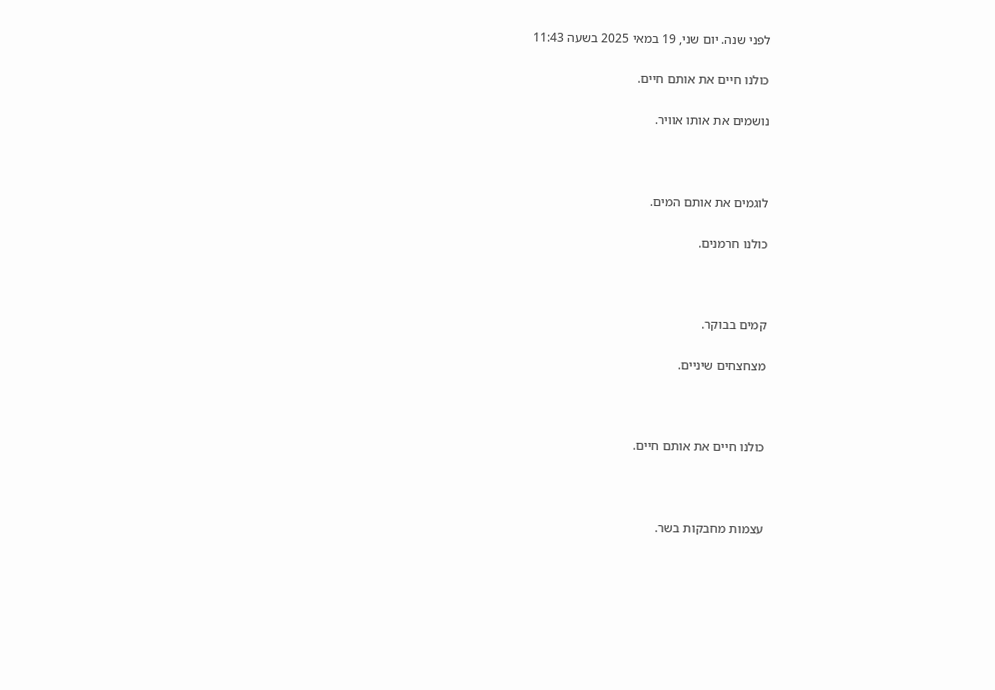לפני שנה. יום שני, 19 במאי 2025 בשעה 11:43

כולנו חיים את אותם חיים.

נושמים את אותו אוויר.



לוגמים את אותם המים.

כולנו חרמנים.



קמים בבוקר.

מצחצחים שיניים.



כולנו חיים את אותם חיים.



עצמות מחבקות בשר.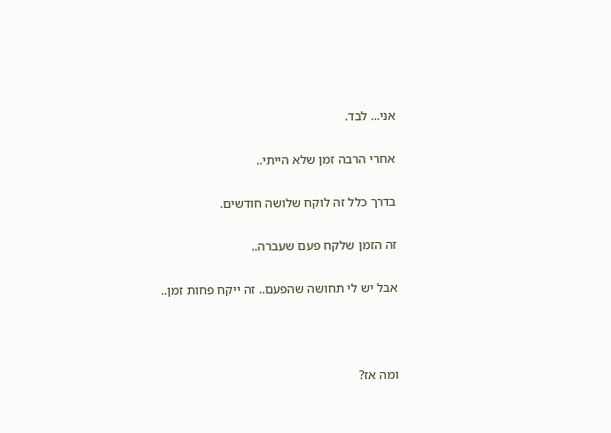אני... לבד.

אחרי הרבה זמן שלא הייתי..

בדרך כלל זה לוקח שלושה חודשים.

זה הזמן שלקח פעם שעברה..

אבל יש לי תחושה שהפעם.. זה ייקח פחות זמן..



ומה אז?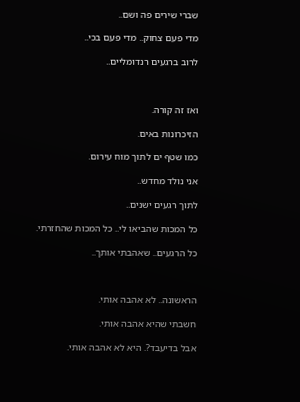שברי שירים פה ושם..

מדי פעם צחוק.. מדי פעם בכי..

לרוב ברגעים רנדומליים..



ואז זה קורה.

הזיכרונות באים.

כמו שטף ים לתוך מוח עירום.

אני נולד מחדש..

לתוך רגעים ישנים..

כל המכות שהביאו לי.. כל המכות שהחזרתי.

כל הרגעים.. שאהבתי אותך..



הראשונה.. לא אהבה אותי.

חשבתי שהיא אהבה אותי.

אבל בדיעבד?. היא לא אהבה אותי.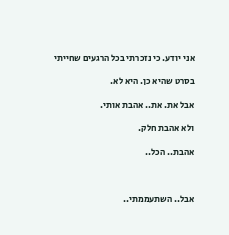אני יודע. כי נזכרתי בכל הרגעים שחייתי

בסרט שהיא כן. היא לא.

אבל את. את.. אהבת אותי.

ולא אהבת חלק.

אהבת.. הכל..



אבל.. השתעממתי..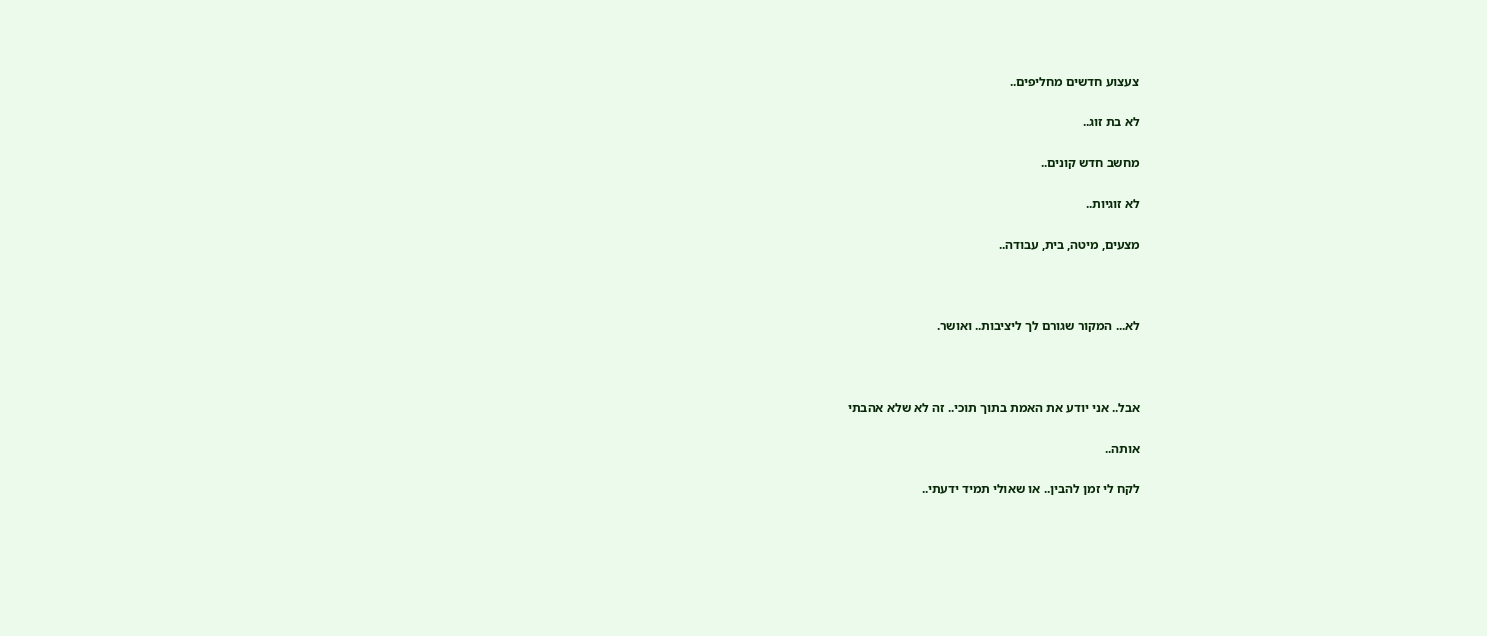צעצוע חדשים מחליפים..

לא בת זוג..

מחשב חדש קונים..

לא זוגיות..

מצעים, מיטה, בית, עבודה..



לא... המקור שגורם לך ליציבות.. ואושר.



אבל.. אני יודע את האמת בתוך תוכי.. זה לא שלא אהבתי

אותה..

לקח לי זמן להבין.. או שאולי תמיד ידעתי..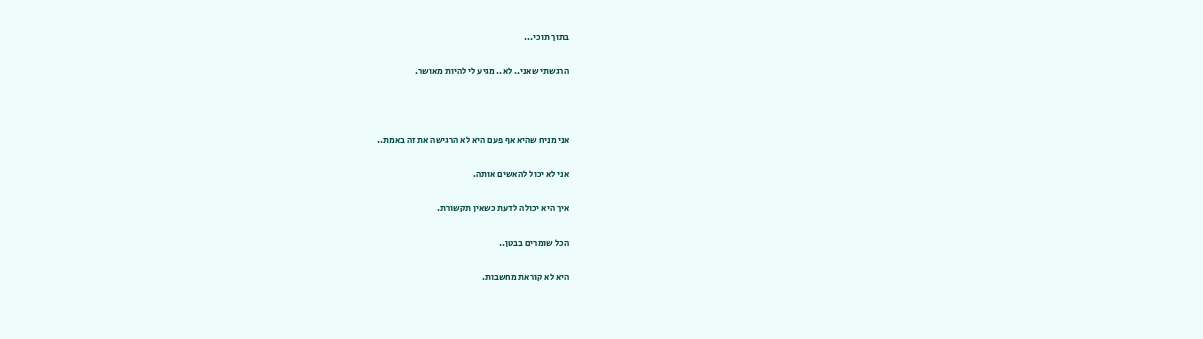בתוך תוכי...

הרגשתי שאני.. לא.. מגיע לי להיות מאושר.



אני מניח שהיא אף פעם היא לא הרגישה את זה באמת..

אני לא יכול להאשים אותה.

איך היא יכולה לדעת כשאין תקשורת.

הכל שומרים בבטן..

היא לא קוראת מחשבות.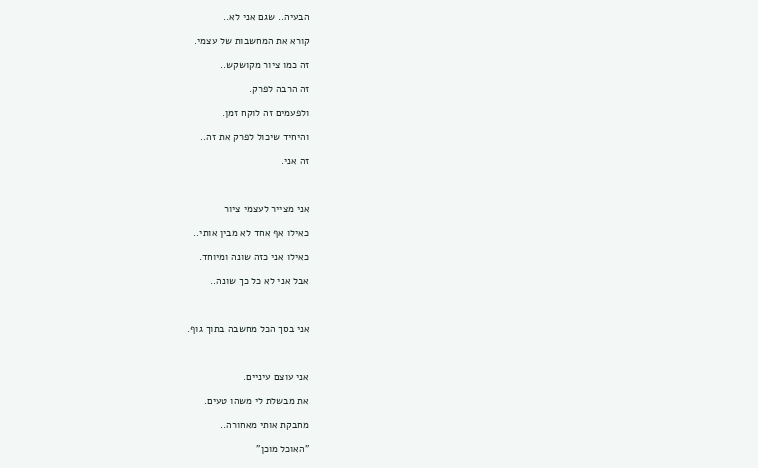הבעיה.. שגם אני לא..

קורא את המחשבות של עצמי.

זה כמו ציור מקושקש..

זה הרבה לפרק.

ולפעמים זה לוקח זמן.

והיחיד שיכול לפרק את זה..

זה אני.



אני מצייר לעצמי ציור

כאילו אף אחד לא מבין אותי..

כאילו אני כזה שונה ומיוחד.

אבל אני לא כל כך שונה..



אני בסך הכל מחשבה בתוך גוף.



אני עוצם עיניים.

את מבשלת לי משהו טעים.

מחבקת אותי מאחורה..

"האוכל מוכן"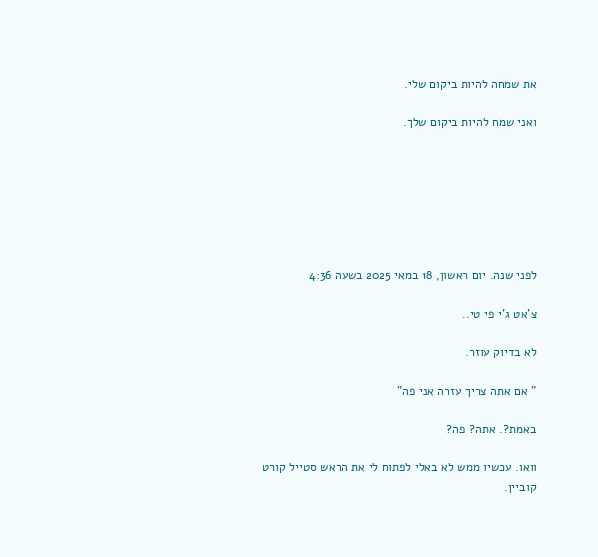את שמחה להיות ביקום שלי.

ואני שמח להיות ביקום שלך.







לפני שנה. יום ראשון, 18 במאי 2025 בשעה 4:36

צ'אט ג'י פי טי..

לא בדיוק עוזר.

" אם אתה צריך עזרה אני פה"

באמת?. אתה? פה?

וואו. עכשיו ממש לא באלי לפתוח לי את הראש סטייל קורט קוביין.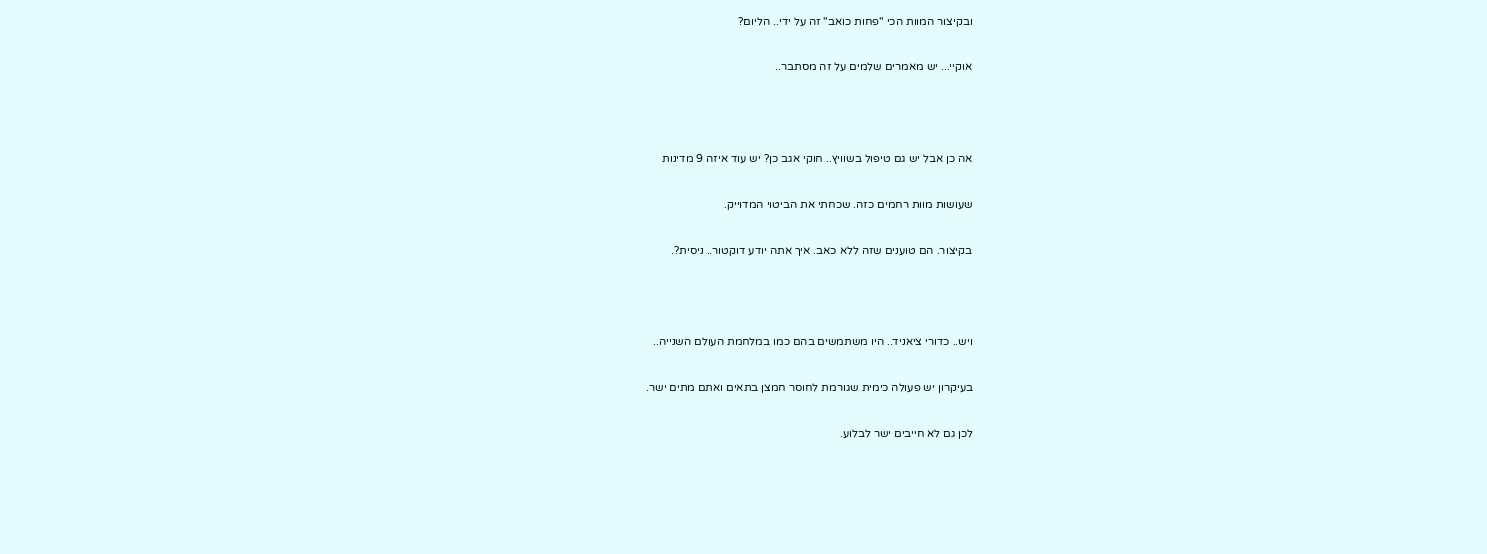ובקיצור המוות הכי "פחות כואב" זה על ידי.. הליום?

אוקיי... יש מאמרים שלמים על זה מסתבר..



אה כן אבל יש גם טיפול בשוויץ.. חוקי אגב כן? יש עוד איזה 9 מדינות

שעושות מוות רחמים כזה. שכחתי את הביטוי המדוייק.

בקיצור. הם טוענים שזה ללא כאב. איך אתה יודע דוקטור.. ניסית?.



ויש.. כדורי ציאניד.. היו משתמשים בהם כמו במלחמת העולם השנייה..

בעיקרון יש פעולה כימית שגורמת לחוסר חמצן בתאים ואתם מתים ישר.

לכן גם לא חייבים ישר לבלוע.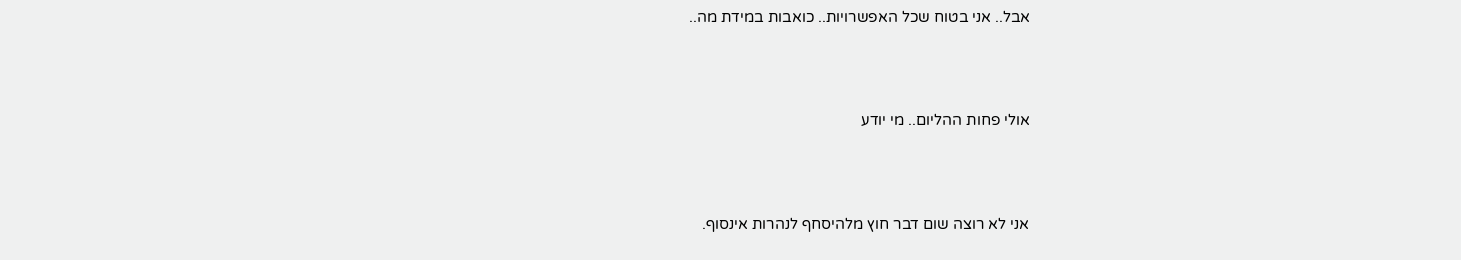אבל.. אני בטוח שכל האפשרויות.. כואבות במידת מה..



אולי פחות ההליום.. מי יודע



אני לא רוצה שום דבר חוץ מלהיסחף לנהרות אינסוף.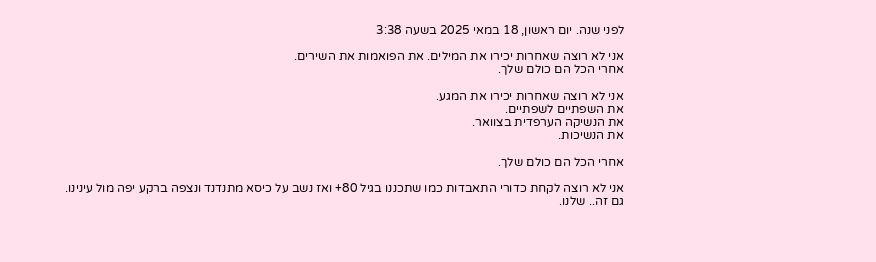לפני שנה. יום ראשון, 18 במאי 2025 בשעה 3:38

אני לא רוצה שאחרות יכירו את המילים. את הפואמות את השירים.
אחרי הכל הם כולם שלך.

אני לא רוצה שאחרות יכירו את המגע.
את השפתיים לשפתיים.
את הנשיקה הערפדית בצוואר.
את הנשיכות.

אחרי הכל הם כולם שלך.

אני לא רוצה לקחת כדורי התאבדות כמו שתכננו בגיל 80+ ואז נשב על כיסא מתנדנד ונצפה ברקע יפה מול עינינו.
גם זה.. שלנו.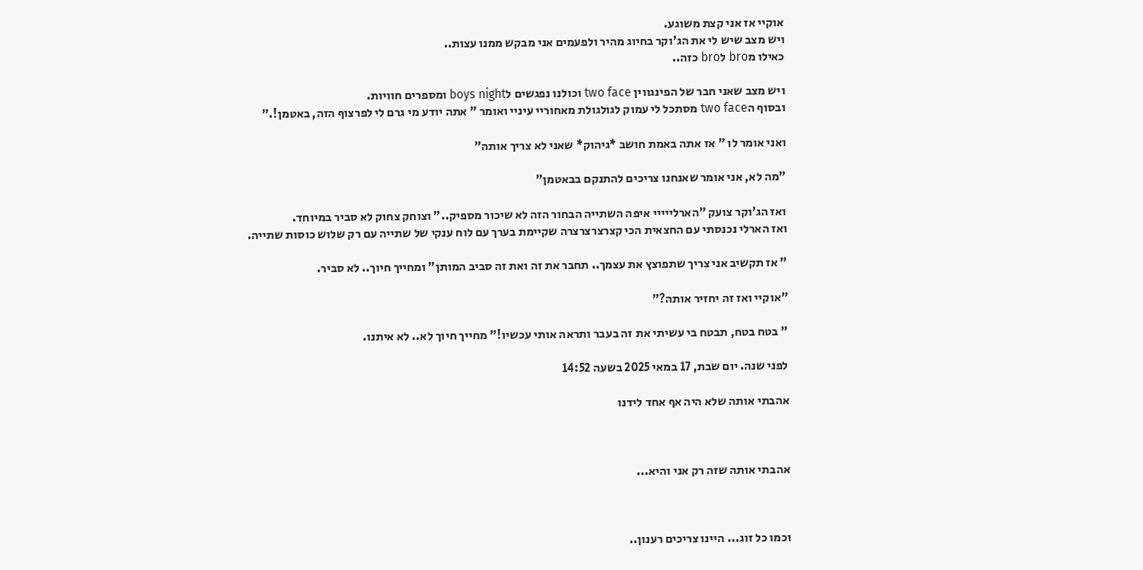אוקיי אז אני קצת משוגע.
ויש מצב שיש לי את הג'וקר בחיוג מהיר ולפעמים אני מבקש ממנו עצות..
כאילו מbro לbro כזה..

ויש מצב שאני חבר של הפינגווין two face וכולנו נפגשים לboys night ומספרים חוויות.
ובסוף הtwo face מסתכל לי עמוק לגולגולת מאחוריי עיניי ואומר " אתה יודע מי גרם לי לפרצוף הזה, באטמן!."

ואני אומר לו " אז אתה באמת חושב *גיהוק* שאני לא צריך אותה"

"מה לא, אני אומר שאנחנו צריכים להתנקם בבאטמן"

ואז הג'וקר צועק "הארלייייי איפה השתייה הבחור הזה לא שיכור מספיק.." וצוחק צחוק לא סביר במיוחד.
ואז הארלי נכנסתי עם החצאית הכי קצרצרצרצרה שקיימת בערך עם לוח ענקי של שתייה עם רק שלוש כוסות שתייה.

" אז תקשיב אני צריך שתפוצץ את עצמך.. תחבר את זה ואת זה סביב המותן" ומחייך חיוך.. לא סביר.

"אוקיי ואז זה יחזיר אותה?"

" בטח בטח, תבטח בי עשיתי את זה בעבר ותראה אותי עכשיו!" מחייך חיוך לא.. לא איתנו.

לפני שנה. יום שבת, 17 במאי 2025 בשעה 14:52

אהבתי אותה שלא היה אף אחד לידנו



אהבתי אותה שזה רק אני והיא...



וכמו כל זוג... היינו צריכים רענון..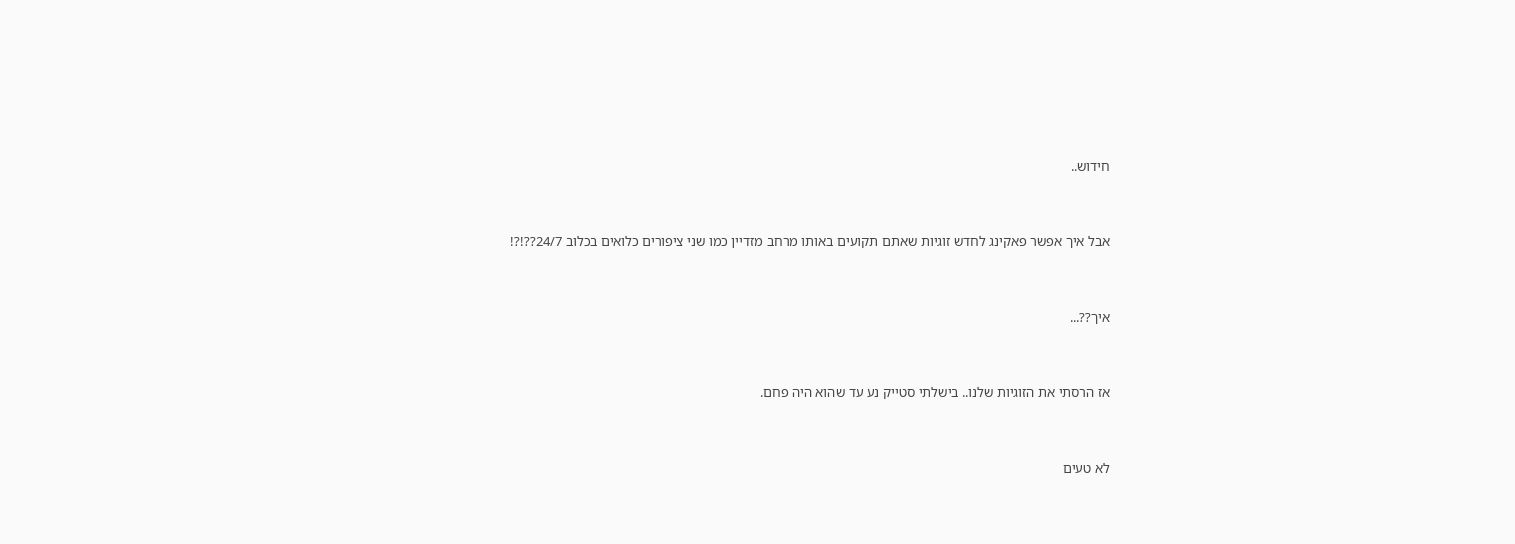חידוש..



אבל איך אפשר פאקינג לחדש זוגיות שאתם תקועים באותו מרחב מזדיין כמו שני ציפורים כלואים בכלוב 24/7??!?!



איך??...



אז הרסתי את הזוגיות שלנו.. בישלתי סטייק נע עד שהוא היה פחם.



לא טעים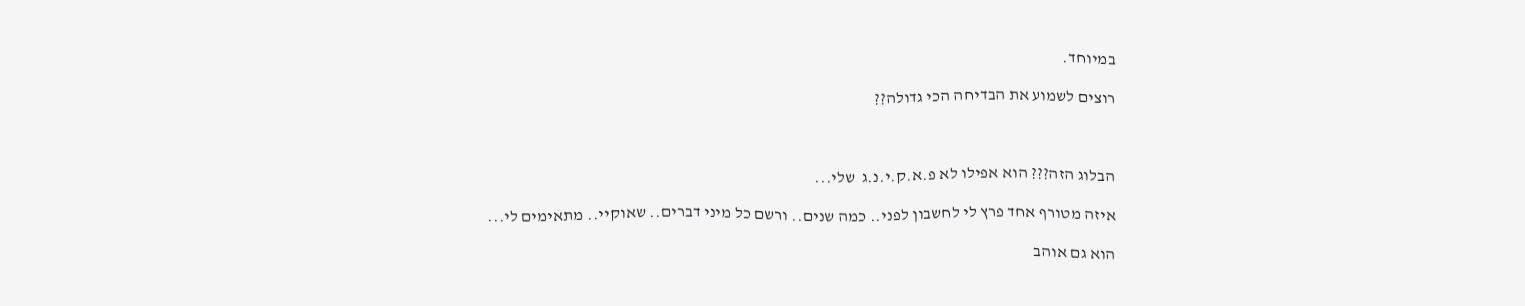במיוחד.

רוצים לשמוע את הבדיחה הכי גדולה??



הבלוג הזה??? הוא אפילו לא פ.א.ק.י.נ.ג  שלי...

איזה מטורף אחד פרץ לי לחשבון לפני.. כמה שנים.. ורשם כל מיני דברים.. שאוקיי.. מתאימים לי...

הוא גם אוהב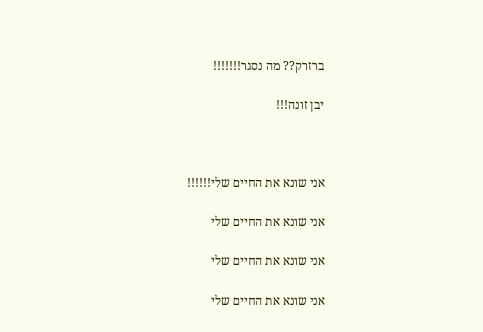ברזרק?? מה נסגר!!!!!!!

יבן זונה!!!



אני שונא את החיים שלי!!!!!!

אני שונא את החיים שלי

אני שונא את החיים שלי

אני שונא את החיים שלי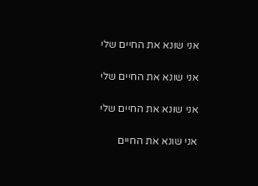אני שונא את החיים שלי

אני שונא את החיים שלי

אני שונא את החיים שלי

אני שונא את החיים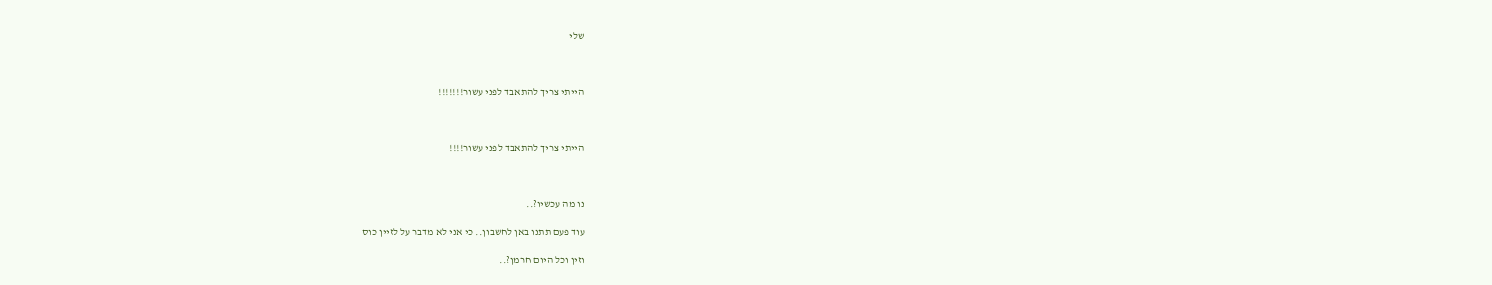שלי



הייתי צריך להתאבד לפני עשור!!!!!!!



הייתי צריך להתאבד לפני עשור!!!!



נו מה עכשיו?..

עוד פעם תתנו באן לחשבון.. כי אני לא מדבר על לזיין כוס

וזין וכל היום חרמן?..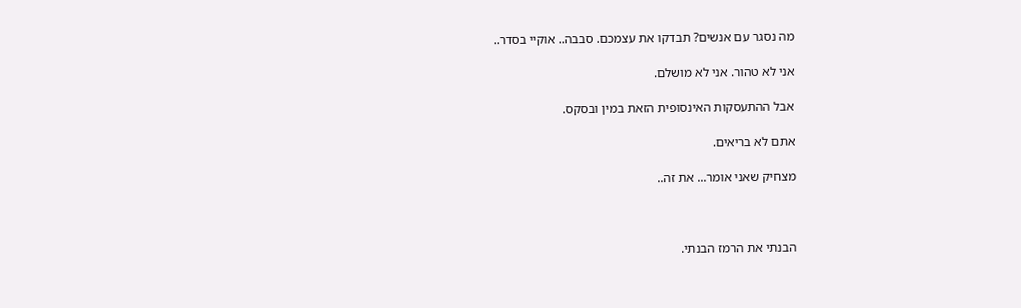מה נסגר עם אנשים? תבדקו את עצמכם. סבבה.. אוקיי בסדר..

אני לא טהור. אני לא מושלם.

אבל ההתעסקות האינסופית הזאת במין ובסקס.

אתם לא בריאים.

מצחיק שאני אומר... את זה..



הבנתי את הרמז הבנתי.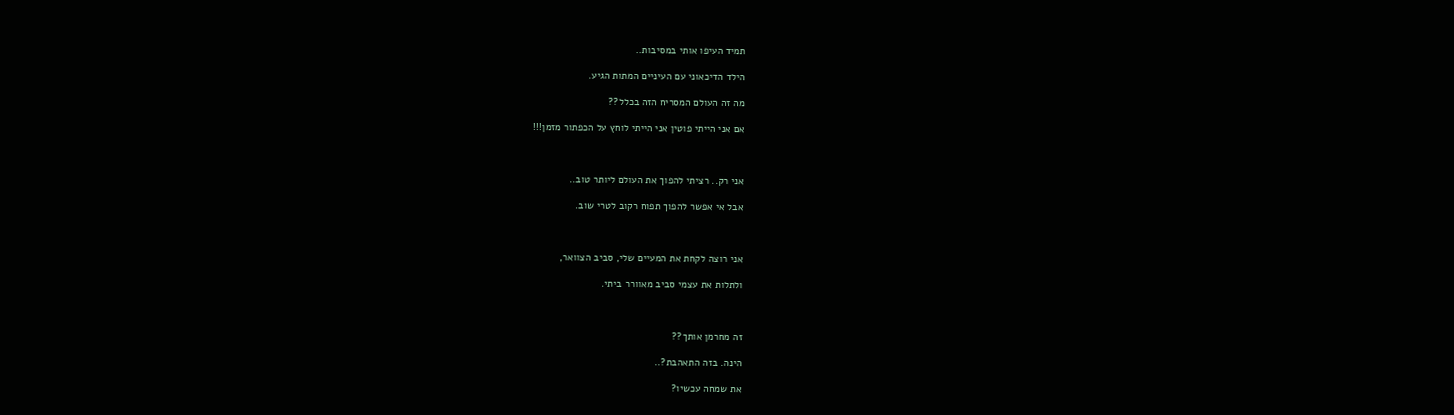תמיד העיפו אותי במסיבות..

הילד הדיכאוני עם העיניים המתות הגיע.

מה זה העולם המסריח הזה בכלל??

אם אני הייתי פוטין אני הייתי לוחץ על הכפתור מזמן!!!



אני רק.. רציתי להפוך את העולם ליותר טוב..

אבל אי אפשר להפוך תפוח רקוב לטרי שוב.



אני רוצה לקחת את המעיים שלי, סביב הצוואר,

ולתלות את עצמי סביב מאוורר ביתי.



זה מחרמן אותך??

הינה. בזה התאהבת?..

את שמחה עכשיו?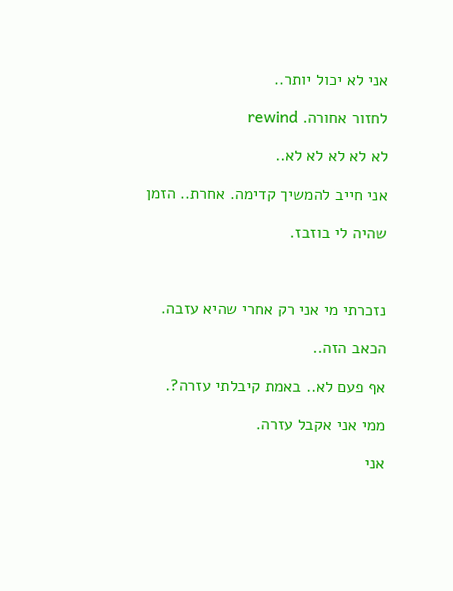אני לא יכול יותר..

לחזור אחורה. rewind

לא לא לא לא לא..

אני חייב להמשיך קדימה. אחרת.. הזמן

שהיה לי בוזבז.



נזכרתי מי אני רק אחרי שהיא עזבה.

הכאב הזה..

אף פעם לא.. באמת קיבלתי עזרה?.

ממי אני אקבל עזרה.

אני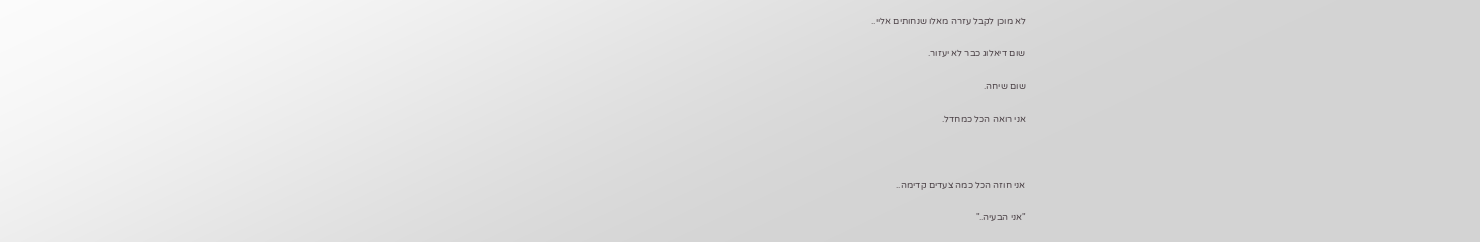לא מוכן לקבל עזרה מאלו שנחותים אליי..

שום דיאלוג כבר לא יעזור.

שום שיחה.

אני רואה הכל כמחדל.



אני חוזה הכל כמה צעדים קדימה..

"אני הבעיה.."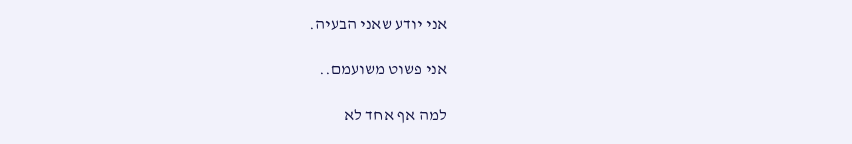אני יודע שאני הבעיה.

אני פשוט משועמם..

למה אף אחד לא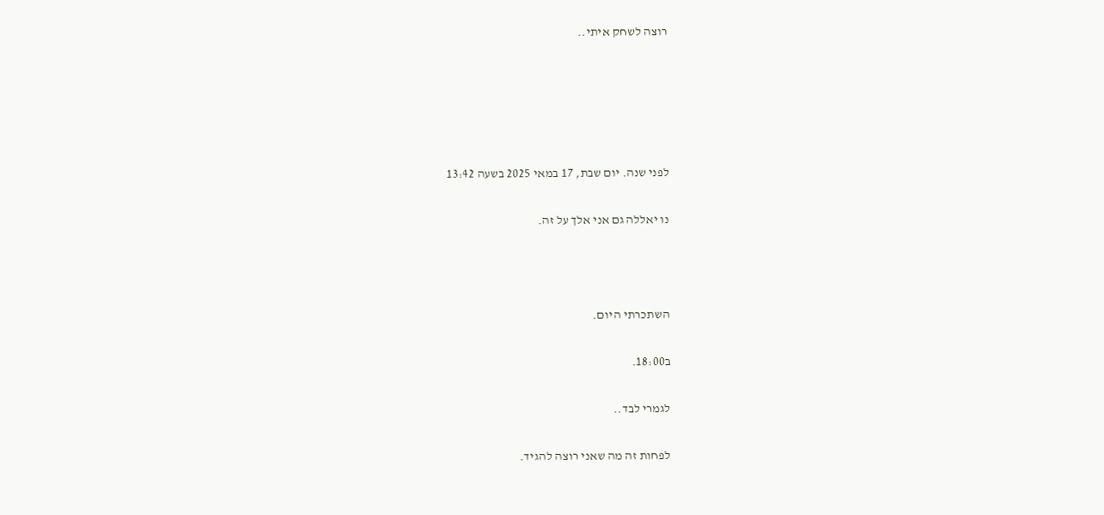רוצה לשחק איתי..





לפני שנה. יום שבת, 17 במאי 2025 בשעה 13:42

נו יאללה גם אני אלך על זה.



השתכרתי היום.

ב18:00.

לגמרי לבד..

לפחות זה מה שאני רוצה להגיד.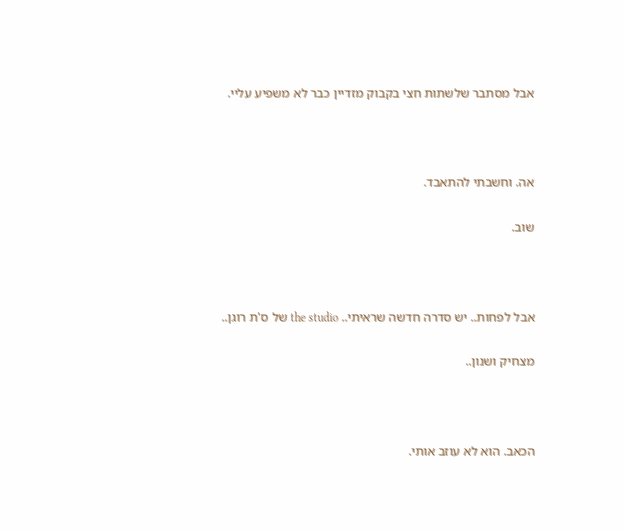אבל מסתבר שלשתות חצי בקבוק מזדיין כבר לא משפיע עליי.



אה. וחשבתי להתאבד.

שוב.



אבל לפחות.. יש סדרה חדשה שראיתי.. the studio של ס'ת רוגן..

מצחיק ושנון..



הכאב. הוא לא עוזב אותי.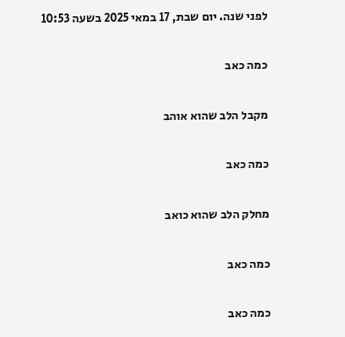לפני שנה. יום שבת, 17 במאי 2025 בשעה 10:53

כמה כאב

מקבל הלב שהוא אוהב

כמה כאב

מחלק הלב שהוא כואב

כמה כאב

כמה כאב